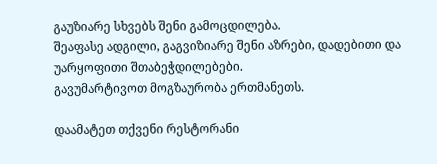გაუზიარე სხვებს შენი გამოცდილება.
შეაფასე ადგილი, გაგვიზიარე შენი აზრები, დადებითი და უარყოფითი შთაბეჭდილებები.
გავუმარტივოთ მოგზაურობა ერთმანეთს.

დაამატეთ თქვენი რესტორანი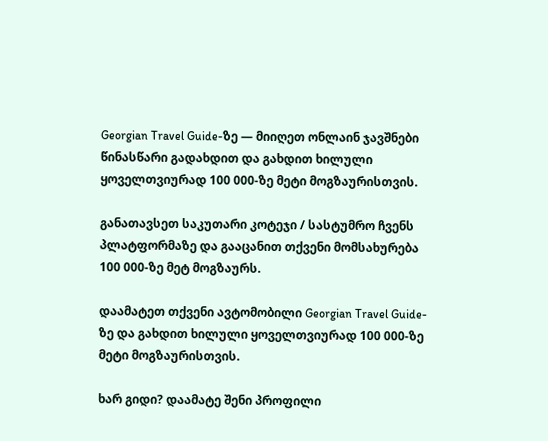Georgian Travel Guide-ზე — მიიღეთ ონლაინ ჯავშნები წინასწარი გადახდით და გახდით ხილული ყოველთვიურად 100 000-ზე მეტი მოგზაურისთვის.

განათავსეთ საკუთარი კოტეჯი / სასტუმრო ჩვენს პლატფორმაზე და გააცანით თქვენი მომსახურება 100 000-ზე მეტ მოგზაურს.

დაამატეთ თქვენი ავტომობილი Georgian Travel Guide-ზე და გახდით ხილული ყოველთვიურად 100 000-ზე მეტი მოგზაურისთვის.

ხარ გიდი? დაამატე შენი პროფილი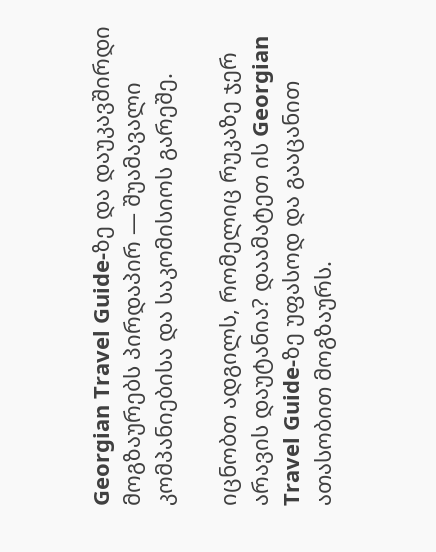Georgian Travel Guide-ზე და დაუკავშირდი მოგზაურებს პირდაპირ — შუამავალი კომპანიებისა და საკომისიოს გარეშე.

იცნობთ ადგილს, რომელიც რუკაზე ჯერ არავის დაუტანია? დაამატეთ ის Georgian Travel Guide-ზე უფასოდ და გააცანით ათასობით მოგზაურს.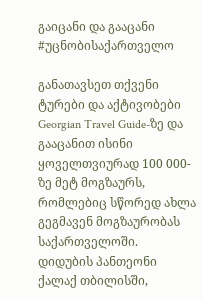გაიცანი და გააცანი #უცნობისაქართველო

განათავსეთ თქვენი ტურები და აქტივობები Georgian Travel Guide-ზე და გააცანით ისინი ყოველთვიურად 100 000-ზე მეტ მოგზაურს, რომლებიც სწორედ ახლა გეგმავენ მოგზაურობას საქართველოში.
დიდუბის პანთეონი ქალაქ თბილისში,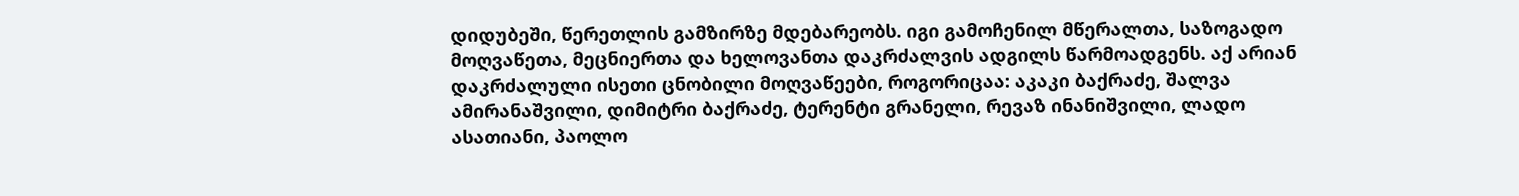დიდუბეში, წერეთლის გამზირზე მდებარეობს. იგი გამოჩენილ მწერალთა, საზოგადო მოღვაწეთა, მეცნიერთა და ხელოვანთა დაკრძალვის ადგილს წარმოადგენს. აქ არიან დაკრძალული ისეთი ცნობილი მოღვაწეები, როგორიცაა: აკაკი ბაქრაძე, შალვა ამირანაშვილი, დიმიტრი ბაქრაძე, ტერენტი გრანელი, რევაზ ინანიშვილი, ლადო ასათიანი, პაოლო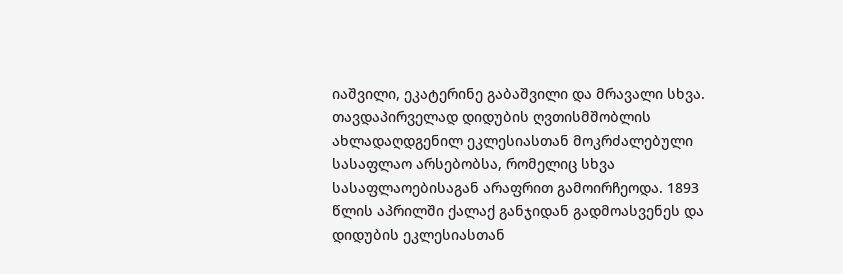იაშვილი, ეკატერინე გაბაშვილი და მრავალი სხვა. თავდაპირველად დიდუბის ღვთისმშობლის ახლადაღდგენილ ეკლესიასთან მოკრძალებული სასაფლაო არსებობსა, რომელიც სხვა სასაფლაოებისაგან არაფრით გამოირჩეოდა. 1893 წლის აპრილში ქალაქ განჯიდან გადმოასვენეს და დიდუბის ეკლესიასთან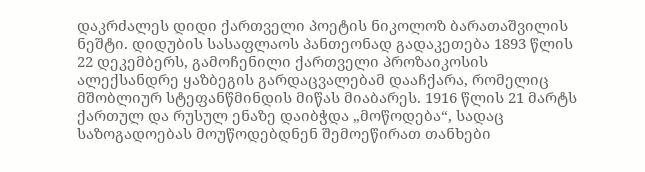დაკრძალეს დიდი ქართველი პოეტის ნიკოლოზ ბარათაშვილის ნეშტი. დიდუბის სასაფლაოს პანთეონად გადაკეთება 1893 წლის 22 დეკემბერს, გამოჩენილი ქართველი პროზაიკოსის ალექსანდრე ყაზბეგის გარდაცვალებამ დააჩქარა, რომელიც მშობლიურ სტეფანწმინდის მიწას მიაბარეს. 1916 წლის 21 მარტს ქართულ და რუსულ ენაზე დაიბჭდა „მოწოდება“, სადაც საზოგადოებას მოუწოდებდნენ შემოეწირათ თანხები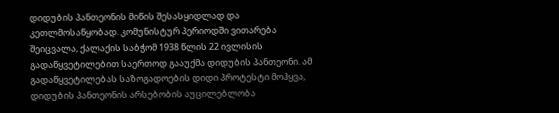დიდუბის პანთეონის მიწის შესასყიდლად და კეთლმოსაწყობად. კომუნისტურ პერიოდში ვითარება შეიცვალა, ქალაქის საბჭომ 1938 წლის 22 ივლისის გადაწყვეტილებით საერთოდ გააუქმა დიდუბის პანთეონი. ამ გადაწყვეტილებას საზოგადოების დიდი პროტესტი მოჰყვა, დიდუბის პანთეონის არსებობის აუცილებლობა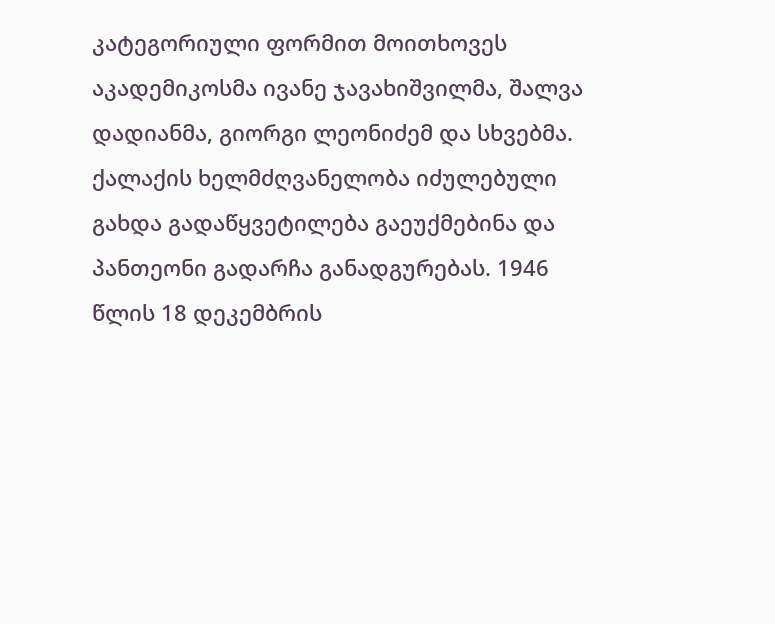კატეგორიული ფორმით მოითხოვეს აკადემიკოსმა ივანე ჯავახიშვილმა, შალვა დადიანმა, გიორგი ლეონიძემ და სხვებმა. ქალაქის ხელმძღვანელობა იძულებული გახდა გადაწყვეტილება გაეუქმებინა და პანთეონი გადარჩა განადგურებას. 1946 წლის 18 დეკემბრის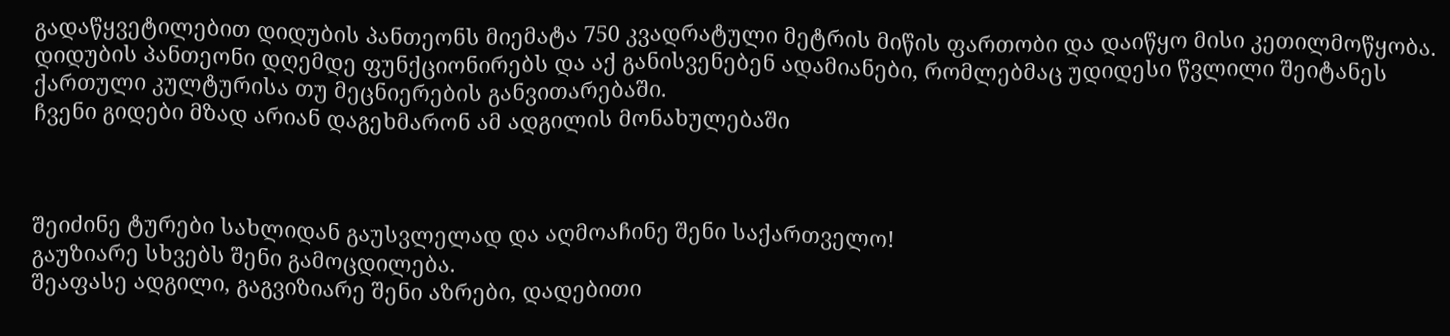გადაწყვეტილებით დიდუბის პანთეონს მიემატა 750 კვადრატული მეტრის მიწის ფართობი და დაიწყო მისი კეთილმოწყობა. დიდუბის პანთეონი დღემდე ფუნქციონირებს და აქ განისვენებენ ადამიანები, რომლებმაც უდიდესი წვლილი შეიტანეს ქართული კულტურისა თუ მეცნიერების განვითარებაში.
ჩვენი გიდები მზად არიან დაგეხმარონ ამ ადგილის მონახულებაში



შეიძინე ტურები სახლიდან გაუსვლელად და აღმოაჩინე შენი საქართველო!
გაუზიარე სხვებს შენი გამოცდილება.
შეაფასე ადგილი, გაგვიზიარე შენი აზრები, დადებითი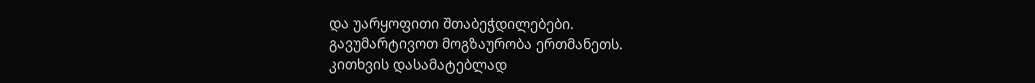და უარყოფითი შთაბეჭდილებები.
გავუმარტივოთ მოგზაურობა ერთმანეთს.
კითხვის დასამატებლად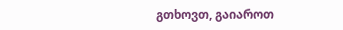გთხოვთ, გაიაროთ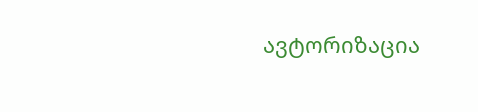ავტორიზაცია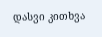დასვი კითხვა